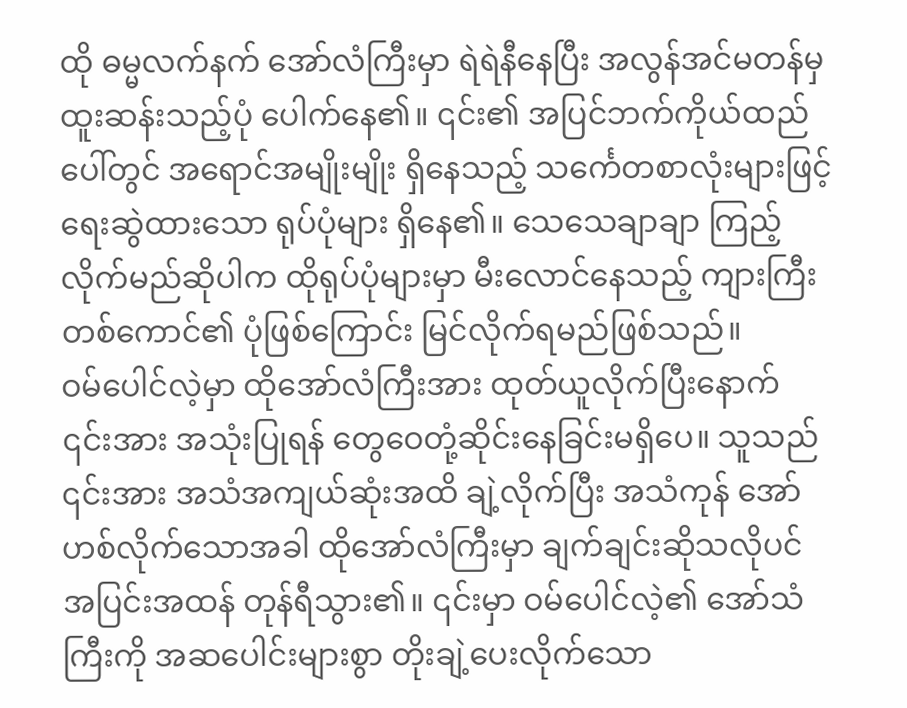ထို ဓမ္မလက်နက် အော်လံကြီးမှာ ရဲရဲနီနေပြီး အလွန်အင်မတန်မှ ထူးဆန်းသည့်ပုံ ပေါက်နေ၏။ ၎င်း၏ အပြင်ဘက်ကိုယ်ထည်ပေါ်တွင် အရောင်အမျိုးမျိုး ရှိနေသည့် သင်္ကေတစာလုံးများဖြင့် ရေးဆွဲထားသော ရုပ်ပုံများ ရှိနေ၏။ သေသေချာချာ ကြည့်လိုက်မည်ဆိုပါက ထိုရုပ်ပုံများမှာ မီးလောင်နေသည့် ကျားကြီးတစ်ကောင်၏ ပုံဖြစ်ကြောင်း မြင်လိုက်ရမည်ဖြစ်သည်။
ဝမ်ပေါင်လဲ့မှာ ထိုအော်လံကြီးအား ထုတ်ယူလိုက်ပြီးနောက် ၎င်းအား အသုံးပြုရန် တွေဝေတုံ့ဆိုင်းနေခြင်းမရှိပေ။ သူသည် ၎င်းအား အသံအကျယ်ဆုံးအထိ ချဲ့လိုက်ပြီး အသံကုန် အော်ဟစ်လိုက်သောအခါ ထိုအော်လံကြီးမှာ ချက်ချင်းဆိုသလိုပင် အပြင်းအထန် တုန်ရီသွား၏။ ၎င်းမှာ ဝမ်ပေါင်လဲ့၏ အော်သံကြီးကို အဆပေါင်းများစွာ တိုးချဲ့ပေးလိုက်သော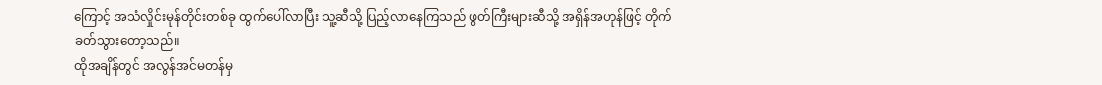ကြောင့် အသံလှိုင်းမုန်တိုင်းတစ်ခု ထွက်ပေါ်လာပြီး သူ့ဆီသို့ ပြည့်လာနေကြသည် ဖွတ်ကြီးများဆီသို့ အရှိန်အဟုန်ဖြင့် တိုက်ခတ်သွားတော့သည်။
ထိုအချိန်တွင် အလွန်အင်မတန်မှ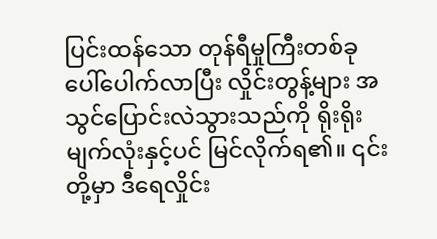ပြင်းထန်သော တုန်ရီမှုကြီးတစ်ခု ပေါ်ပေါက်လာပြီး လှိုင်းတွန့်များ အသွင်ပြောင်းလဲသွားသည်ကို ရိုးရိုးမျက်လုံးနှင့်ပင် မြင်လိုက်ရ၏။ ၎င်းတို့မှာ ဒီရေလှိုင်း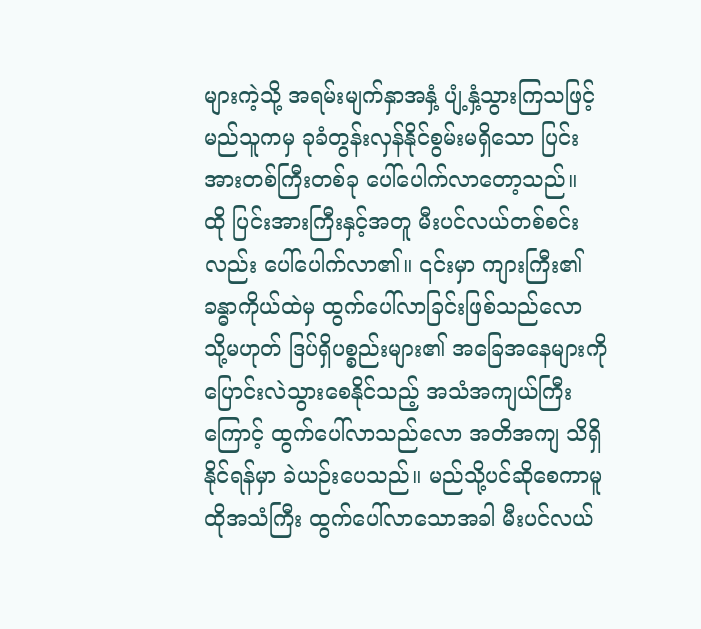များကဲ့သို့ အရမ်းမျက်နှာအနှံ့ ပျံ့နှံ့သွားကြသဖြင့် မည်သူကမှ ခုခံတွန်းလှန်နိုင်စွမ်းမရှိသော ပြင်းအားတစ်ကြီးတစ်ခု ပေါ်ပေါက်လာတော့သည်။
ထို ပြင်းအားကြီးနှင့်အတူ မီးပင်လယ်တစ်စင်းလည်း ပေါ်ပေါက်လာ၏။ ၎င်းမှာ ကျားကြီး၏ ခန္ဓာကိုယ်ထဲမှ ထွက်ပေါ်လာခြင်းဖြစ်သည်လော သို့မဟုတ် ဒြပ်ရှိပစ္စည်းများ၏ အခြေအနေများကို ပြောင်းလဲသွားစေနိုင်သည့် အသံအကျယ်ကြီးကြောင့် ထွက်ပေါ်လာသည်လော အတိအကျ သိရှိနိုင်ရန်မှာ ခဲယဉ်းပေသည်။ မည်သို့ပင်ဆိုစေကာမူ ထိုအသံကြီး ထွက်ပေါ်လာသောအခါ မီးပင်လယ်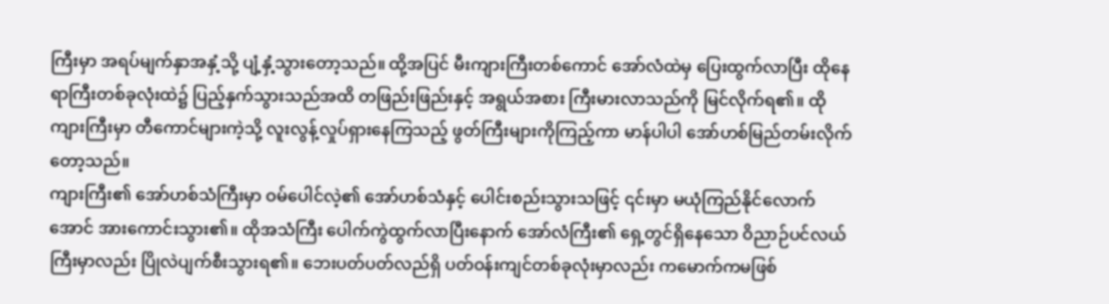ကြီးမှာ အရပ်မျက်နှာအနှံ့သို့ ပျံ့နှံ့သွားတော့သည်။ ထို့အပြင် မီးကျားကြီးတစ်ကောင် အော်လံထဲမှ ပြေးထွက်လာပြီး ထိုနေရာကြီးတစ်ခုလုံးထဲ၌ ပြည့်နှက်သွားသည်အထိ တဖြည်းဖြည်းနှင့် အရွယ်အစား ကြီးမားလာသည်ကို မြင်လိုက်ရ၏။ ထိုကျားကြီးမှာ တီကောင်များကဲ့သို့ လူးလွန့်လှုပ်ရှားနေကြသည့် ဖွတ်ကြီးများကိုကြည့်ကာ မာန်ပါပါ အော်ဟစ်မြည်တမ်းလိုက်တော့သည်။
ကျားကြီး၏ အော်ဟစ်သံကြီးမှာ ဝမ်ပေါင်လဲ့၏ အော်ဟစ်သံနှင့် ပေါင်းစည်းသွားသဖြင့် ၎င်းမှာ မယုံကြည်နိုင်လောက်အောင် အားကောင်းသွား၏။ ထိုအသံကြီး ပေါက်ကွဲထွက်လာပြီးနောက် အော်လံကြီး၏ ရှေ့တွင်ရှိနေသော ဝိညာဉ်ပင်လယ်ကြီးမှာလည်း ပြိုလဲပျက်စီးသွားရ၏။ ဘေးပတ်ပတ်လည်ရှိ ပတ်ဝန်းကျင်တစ်ခုလုံးမှာလည်း ကမောက်ကမဖြစ်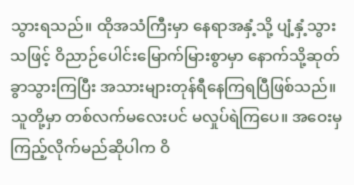သွားရသည်။ ထိုအသံကြီးမှာ နေရာအနှံ့သို့ ပျံ့နှံ့သွားသဖြင့် ဝိညာဉ်ပေါင်းမြောက်မြားစွာမှာ နောက်သို့ဆုတ်ခွာသွားကြပြီး အသားများတုန်ရီနေကြရပြီဖြစ်သည်။ သူတို့မှာ တစ်လက်မလေးပင် မလှုပ်ရဲကြပေ။ အဝေးမှကြည့်လိုက်မည်ဆိုပါက ဝိ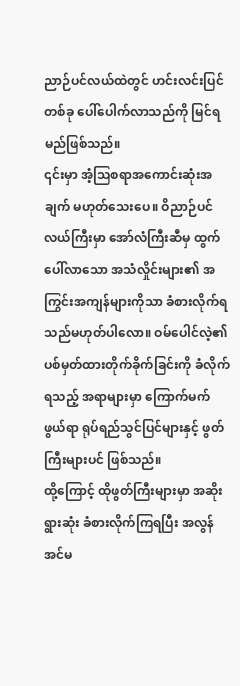ညာဉ်ပင်လယ်ထဲတွင် ဟင်းလင်းပြင်တစ်ခု ပေါ်ပေါက်လာသည်ကို မြင်ရမည်ဖြစ်သည်။
၎င်းမှာ အံ့သြစရာအကောင်းဆုံးအချက် မဟုတ်သေးပေ။ ဝိညာဉ်ပင်လယ်ကြီးမှာ အော်လံကြီးဆီမှ ထွက်ပေါ်လာသော အသံလှိုင်းများ၏ အကြွင်းအကျန်များကိုသာ ခံစားလိုက်ရသည်မဟုတ်ပါလော။ ဝမ်ပေါင်လဲ့၏ ပစ်မှတ်ထားတိုက်ခိုက်ခြင်းကို ခံလိုက်ရသည့် အရာများမှာ ကြောက်မက်ဖွယ်ရာ ရုပ်ရည်သွင်ပြင်များနှင့် ဖွတ်ကြီးများပင် ဖြစ်သည်။
ထို့ကြောင့် ထိုဖွတ်ကြီးများမှာ အဆိုးရွားဆုံး ခံစားလိုက်ကြရပြီး အလွန်အင်မ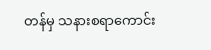တန်မှ သနားစရာကောင်း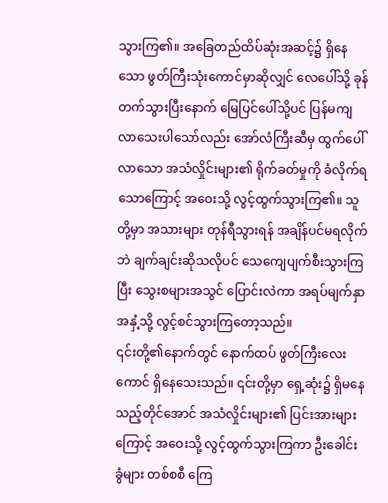သွားကြ၏။ အခြေတည်ထိပ်ဆုံးအဆင့်၌ ရှိနေသော ဖွတ်ကြီးသုံးကောင်မှာဆိုလျှင် လေပေါ်သို့ ခုန်တက်သွားပြီးနောက် မြေပြင်ပေါ်သို့ပင် ပြန်မကျလာသေးပါသော်လည်း အော်လံကြီးဆီမှ ထွက်ပေါ်လာသော အသံလှိုင်းများ၏ ရိုက်ခတ်မှုကို ခံလိုက်ရသောကြောင့် အဝေးသို့ လွင့်ထွက်သွားကြ၏။ သူတို့မှာ အသားများ တုန်ရီသွားရန် အချိန်ပင်မရလိုက်ဘဲ ချက်ချင်းဆိုသလိုပင် သေကျေပျက်စီးသွားကြပြီး သွေးစများအသွင် ပြောင်းလဲကာ အရပ်မျက်နှာအနှံ့သို့ လွင့်စင်သွားကြတော့သည်။
၎င်းတို့၏နောက်တွင် နောက်ထပ် ဖွတ်ကြီးလေးကောင် ရှိနေသေးသည်။ ၎င်းတို့မှာ ရှေ့ဆုံး၌ ရှိမနေသည့်တိုင်အောင် အသံလှိုင်းများ၏ ပြင်းအားများကြောင့် အဝေးသို့ လွင့်ထွက်သွားကြကာ ဦးခေါင်းခွံများ တစ်စစီ ကြေ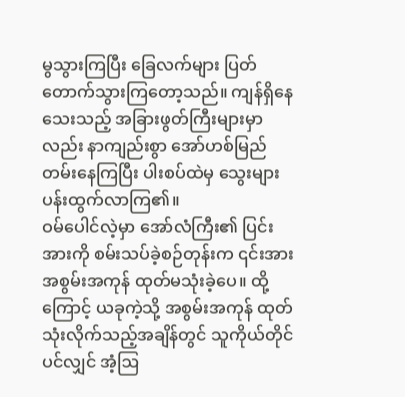မွသွားကြပြီး ခြေလက်များ ပြတ်တောက်သွားကြတော့သည်။ ကျန်ရှိနေသေးသည့် အခြားဖွတ်ကြီးများမှာလည်း နာကျည်းစွာ အော်ဟစ်မြည်တမ်းနေကြပြီး ပါးစပ်ထဲမှ သွေးများပန်းထွက်လာကြ၏။
ဝမ်ပေါင်လဲ့မှာ အော်လံကြီး၏ ပြင်းအားကို စမ်းသပ်ခဲ့စဉ်တုန်းက ၎င်းအား အစွမ်းအကုန် ထုတ်မသုံးခဲ့ပေ။ ထို့ကြောင့် ယခုကဲ့သို့ အစွမ်းအကုန် ထုတ်သုံးလိုက်သည့်အချိန်တွင် သူကိုယ်တိုင်ပင်လျှင် အံ့ဩ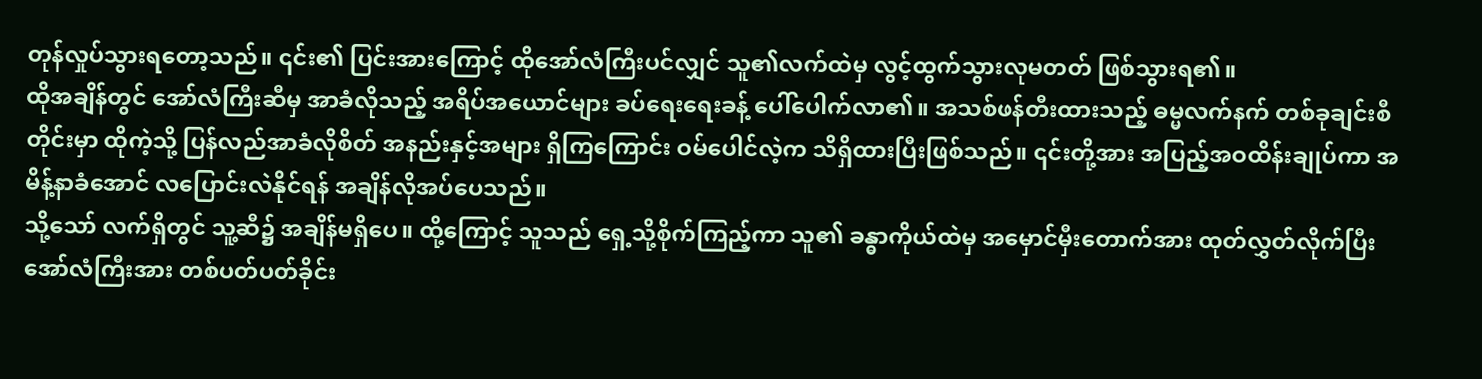တုန်လှုပ်သွားရတော့သည်။ ၎င်း၏ ပြင်းအားကြောင့် ထိုအော်လံကြီးပင်လျှင် သူ၏လက်ထဲမှ လွင့်ထွက်သွားလုမတတ် ဖြစ်သွားရ၏။
ထိုအချိန်တွင် အော်လံကြီးဆီမှ အာခံလိုသည့် အရိပ်အယောင်များ ခပ်ရေးရေးခန့် ပေါ်ပေါက်လာ၏။ အသစ်ဖန်တီးထားသည့် ဓမ္မလက်နက် တစ်ခုချင်းစီတိုင်းမှာ ထိုကဲ့သို့ ပြန်လည်အာခံလိုစိတ် အနည်းနှင့်အများ ရှိကြကြောင်း ဝမ်ပေါင်လဲ့က သိရှိထားပြီးဖြစ်သည်။ ၎င်းတို့အား အပြည့်အဝထိန်းချုပ်ကာ အမိန့်နာခံအောင် လပြောင်းလဲနိုင်ရန် အချိန်လိုအပ်ပေသည်။
သို့သော် လက်ရှိတွင် သူ့ဆီ၌ အချိန်မရှိပေ။ ထို့ကြောင့် သူသည် ရှေ့သို့စိုက်ကြည့်ကာ သူ၏ ခန္ဓာကိုယ်ထဲမှ အမှောင်မှီးတောက်အား ထုတ်လွှတ်လိုက်ပြီး အော်လံကြီးအား တစ်ပတ်ပတ်ခိုင်း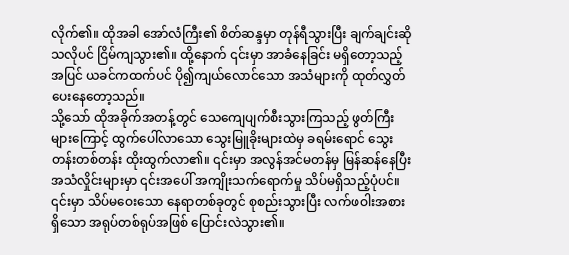လိုက်၏။ ထိုအခါ အော်လံကြီး၏ စိတ်ဆန္ဒမှာ တုန်ရီသွားပြီး ချက်ချင်းဆိုသလိုပင် ငြိမ်ကျသွား၏။ ထို့နောက် ၎င်းမှာ အာခံနေခြင်း မရှိတော့သည့်အပြင် ယခင်ကထက်ပင် ပို၍ကျယ်လောင်သော အသံများကို ထုတ်လွှတ်ပေးနေတော့သည်။
သို့သော် ထိုအခိုက်အတန့်တွင် သေကျေပျက်စီးသွားကြသည့် ဖွတ်ကြီးများကြောင့် ထွက်ပေါ်လာသော သွေးမြူခိုးများထဲမှ ခရမ်းရောင် သွေးတန်းတစ်တန်း ထိုးထွက်လာ၏။ ၎င်းမှာ အလွန်အင်မတန်မှ မြန်ဆန်နေပြီး အသံလှိုင်းများမှာ ၎င်းအပေါ် အကျိုးသက်ရောက်မှု သိပ်မရှိသည့်ပုံပင်။ ၎င်းမှာ သိပ်မဝေးသော နေရာတစ်ခုတွင် စုစည်းသွားပြီး လက်ဖဝါးအစားရှိသော အရုပ်တစ်ရုပ်အဖြစ် ပြောင်းလဲသွား၏။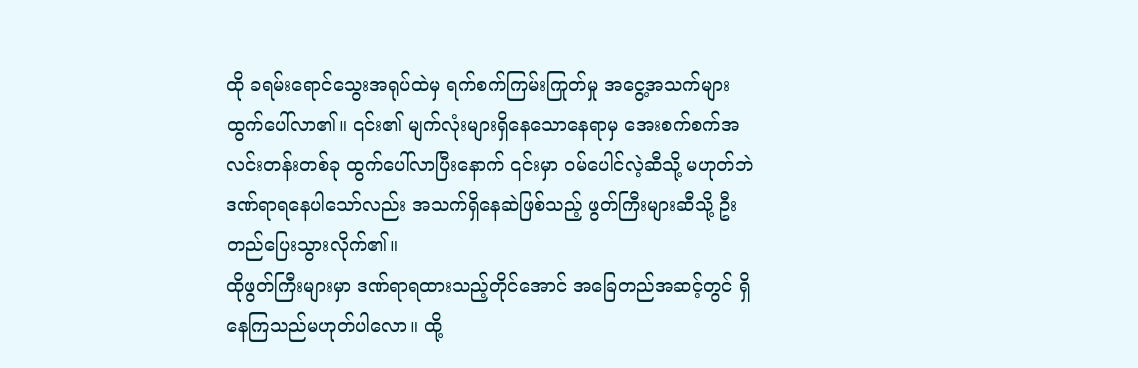ထို ခရမ်းရောင်သွေးအရုပ်ထဲမှ ရက်စက်ကြမ်းကြုတ်မှု အငွေ့အသက်များ ထွက်ပေါ်လာ၏။ ၎င်း၏ မျက်လုံးများရှိနေသောနေရာမှ အေးစက်စက်အလင်းတန်းတစ်ခု ထွက်ပေါ်လာပြီးနောက် ၎င်းမှာ ဝမ်ပေါင်လဲ့ဆီသို့ မဟုတ်ဘဲ ဒဏ်ရာရနေပါသော်လည်း အသက်ရှိနေဆဲဖြစ်သည့် ဖွတ်ကြီးများဆီသို့ ဦးတည်ပြေးသွားလိုက်၏။
ထိုဖွတ်ကြီးများမှာ ဒဏ်ရာရထားသည့်တိုင်အောင် အခြေတည်အဆင့်တွင် ရှိနေကြသည်မဟုတ်ပါလော။ ထို့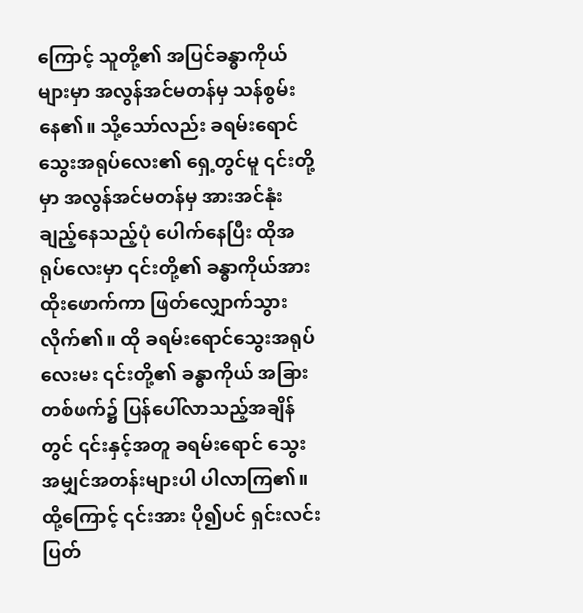ကြောင့် သူတို့၏ အပြင်ခန္ဓာကိုယ်များမှာ အလွန်အင်မတန်မှ သန်စွမ်းနေ၏။ သို့သော်လည်း ခရမ်းရောင်သွေးအရုပ်လေး၏ ရှေ့တွင်မူ ၎င်းတို့မှာ အလွန်အင်မတန်မှ အားအင်နုံးချည့်နေသည့်ပုံ ပေါက်နေပြီး ထိုအရုပ်လေးမှာ ၎င်းတို့၏ ခန္ဓာကိုယ်အား ထိုးဖောက်ကာ ဖြတ်လျှောက်သွားလိုက်၏။ ထို ခရမ်းရောင်သွေးအရုပ်လေးမး ၎င်းတို့၏ ခန္ဓာကိုယ် အခြားတစ်ဖက်၌ ပြန်ပေါ်လာသည့်အချိန်တွင် ၎င်းနှင့်အတူ ခရမ်းရောင် သွေးအမျှင်အတန်းများပါ ပါလာကြ၏။ ထို့ကြောင့် ၎င်းအား ပို၍ပင် ရှင်းလင်းပြတ်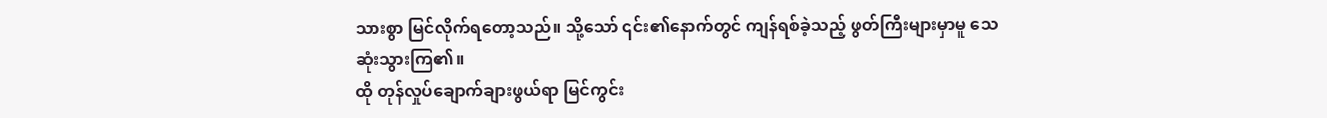သားစွာ မြင်လိုက်ရတော့သည်။ သို့သော် ၎င်း၏နောက်တွင် ကျန်ရစ်ခဲ့သည့် ဖွတ်ကြီးများမှာမူ သေဆုံးသွားကြ၏။
ထို တုန်လှုပ်ချောက်ချားဖွယ်ရာ မြင်ကွင်း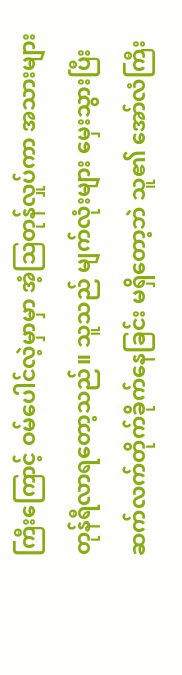ကြီးကြောင့် ဝမ်ပေါင်လဲ့မှာမှာ အံ့ဩတုန်လှုပ်ကာ အသားများ တုန်ရီလာရတော့သည်။ သူသည် မျက်လုံးများ မှေးသွားပြီး ဆက်လက်တိုက်ခိုက်နေခြင်း မရှိတော့ဘဲ သူ၏ အော်လံကြီး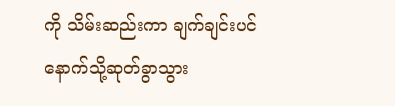ကို သိမ်းဆည်းကာ ချက်ချင်းပင် နောက်သို့ဆုတ်ခွာသွား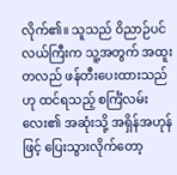လိုက်၏။ သူသည် ဝိညာဉ်ပင်လယ်ကြီးက သူ့အတွက် အထူးတလည် ဖန်တီးပေးထားသည်ဟု ထင်ရသည့် စင်္ကြံလမ်းလေး၏ အဆုံးသို့ အရှိန်အဟုန်ဖြင့် ပြေးသွားလိုက်တော့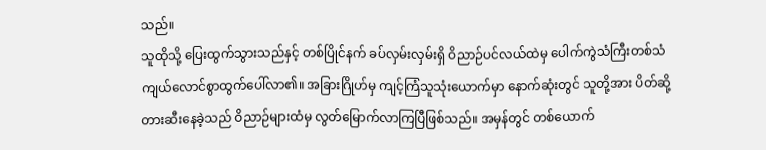သည်။
သူထိုသို့ ပြေးထွက်သွားသည်နှင့် တစ်ပြိုင်နက် ခပ်လှမ်းလှမ်းရှိ ဝိညာဉ်ပင်လယ်ထဲမှ ပေါက်ကွဲသံကြီးတစ်သံ ကျယ်လောင်စွာထွက်ပေါ်လာ၏။ အခြားဂြိုဟ်မှ ကျင့်ကြံသူသုံးယောက်မှာ နောက်ဆုံးတွင် သူတို့အား ပိတ်ဆို့တားဆီးနေခဲ့သည် ဝိညာဉ်များထံမှ လွတ်မြောက်လာကြပြီဖြစ်သည်။ အမှန်တွင် တစ်ယောက်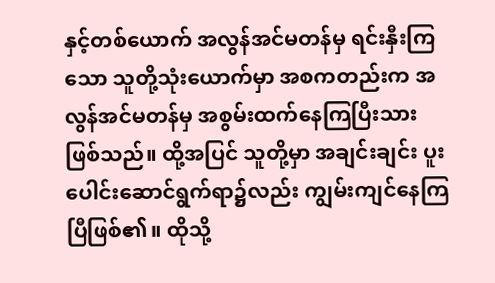နှင့်တစ်ယောက် အလွန်အင်မတန်မှ ရင်းနှီးကြသော သူတို့သုံးယောက်မှာ အစကတည်းက အလွန်အင်မတန်မှ အစွမ်းထက်နေကြပြီးသားဖြစ်သည်။ ထို့အပြင် သူတို့မှာ အချင်းချင်း ပူးပေါင်းဆောင်ရွက်ရာ၌လည်း ကျွမ်းကျင်နေကြပြီဖြစ်၏။ ထိုသို့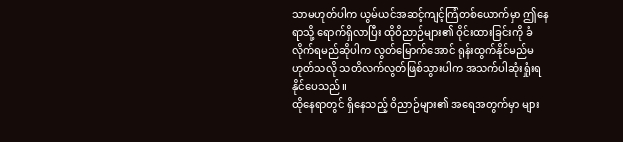သာမဟုတ်ပါက ယွမ်ယင်အဆင့်ကျင့်ကြံတစ်ယောက်မှာ ဤနေရာသို့ ရောက်ရှိလာပြီး ထိုဝိညာဉ်များ၏ ဝိုင်းထားခြင်းကို ခံလိုက်ရမည်ဆိုပါက လွတ်မြောက်အောင် ရုန်းထွက်နိုင်မည်မဟုတ်သလို သတိလက်လွတ်ဖြစ်သွားပါက အသက်ပါဆုံးရှုံးရနိုင်ပေသည်။
ထိုနေရာတွင် ရှိနေသည့် ဝိညာဉ်များ၏ အရေအတွက်မှာ များ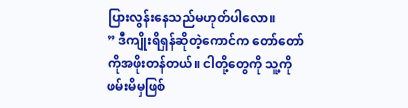ပြားလွန်းနေသည်မဟုတ်ပါလော။
” ဒီကျိုးရိရှန်ဆိုတဲ့ကောင်က တော်တော်ကိုအဖိုးတန်တယ်။ ငါတို့တွေကို သူ့ကို ဖမ်းမိမှဖြစ်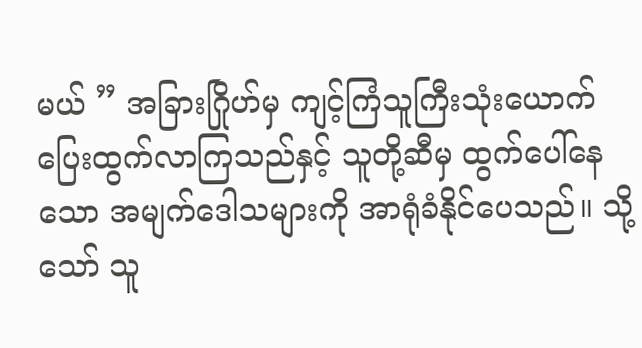မယ် ” အခြားဂြိုဟ်မှ ကျင့်ကြံသူကြီးသုံးယောက် ပြေးထွက်လာကြသည်နှင့် သူတို့ဆီမှ ထွက်ပေါ်နေသော အမျက်ဒေါသများကို အာရုံခံနိုင်ပေသည်။ သို့သော် သူ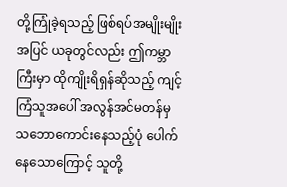တို့ကြုံခဲ့ရသည့် ဖြစ်ရပ်အမျိုးမျိုးအပြင် ယခုတွင်လည်း ဤကမ္ဘာကြီးမှာ ထိုကျိုးရိရှန်ဆိုသည့် ကျင့်ကြံသူအပေါ် အလွန်အင်မတန်မှ သဘောကောင်းနေသည့်ပုံ ပေါက်နေသောကြောင့် သူတို့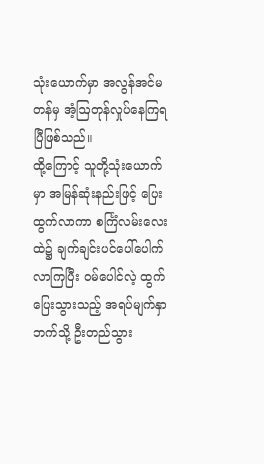သုံးယောက်မှာ အလွန်အင်မတန်မှ အံ့ဩတုန်လှုပ်နေကြရပြီဖြစ်သည်။
ထို့ကြောင့် သူတို့သုံးယောက်မှာ အမြန်ဆုံးနည်းဖြင့် ပြေးထွက်လာကာ စင်္ကြံလမ်းလေးထဲ၌ ချက်ချင်းပင်ပေါ်ပေါက်လာကြပြီး ဝမ်ပေါင်လဲ့ ထွက်ပြေးသွားသည့် အရပ်မျက်နှာဘက်သို့ ဦးတည်သွား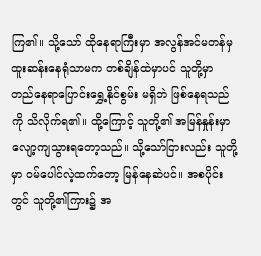ကြ၏။ သို့သော် ထိုနေရာကြီးမှာ အလွန်အင်မတန်မှ ထူးဆန်းနေရုံသာမက တစ်ချိန်ထဲမှာပင် သူတို့မှာ တည်နေရာပြောင်းရွှေ့နိုင်စွမ်း မရှိဘဲ ဖြစ်နေရသည်ကို သိလိုက်ရ၏။ ထို့ကြောင့် သူတို့၏ အမြန်နှုန်းမှာ လျော့ကျသွားရတော့သည်။ သို့သော်ငြားလည်း သူတို့မှာ ဝမ်ပေါင်လဲ့ထက်တော့ မြန်နေဆဲပင်။ အစပိုင်းတွင် သူတို့၏ကြား၌ အ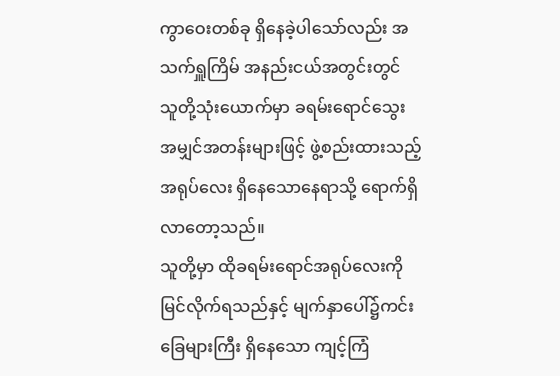ကွာဝေးတစ်ခု ရှိနေခဲ့ပါသော်လည်း အသက်ရှူကြိမ် အနည်းငယ်အတွင်းတွင် သူတို့သုံးယောက်မှာ ခရမ်းရောင်သွေးအမျှင်အတန်းများဖြင့် ဖွဲ့စည်းထားသည့် အရုပ်လေး ရှိနေသောနေရာသို့ ရောက်ရှိလာတော့သည်။
သူတို့မှာ ထိုခရမ်းရောင်အရုပ်လေးကို မြင်လိုက်ရသည်နှင့် မျက်နှာပေါ်၌ကင်းခြေများကြီး ရှိနေသော ကျင့်ကြံ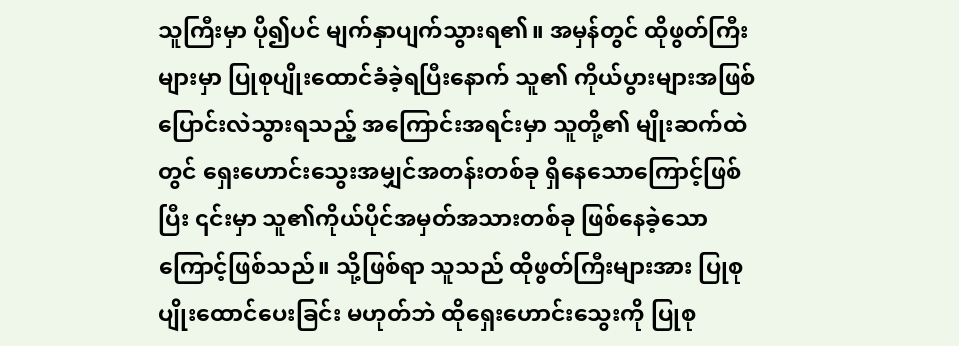သူကြီးမှာ ပို၍ပင် မျက်နှာပျက်သွားရ၏။ အမှန်တွင် ထိုဖွတ်ကြီးများမှာ ပြုစုပျိုးထောင်ခံခဲ့ရပြီးနောက် သူ၏ ကိုယ်ပွားများအဖြစ် ပြောင်းလဲသွားရသည့် အကြောင်းအရင်းမှာ သူတို့၏ မျိုးဆက်ထဲတွင် ရှေးဟောင်းသွေးအမျှင်အတန်းတစ်ခု ရှိနေသောကြောင့်ဖြစ်ပြီး ၎င်းမှာ သူ၏ကိုယ်ပိုင်အမှတ်အသားတစ်ခု ဖြစ်နေခဲ့သောကြောင့်ဖြစ်သည်။ သို့ဖြစ်ရာ သူသည် ထိုဖွတ်ကြီးများအား ပြုစုပျိုးထောင်ပေးခြင်း မဟုတ်ဘဲ ထိုရှေးဟောင်းသွေးကို ပြုစု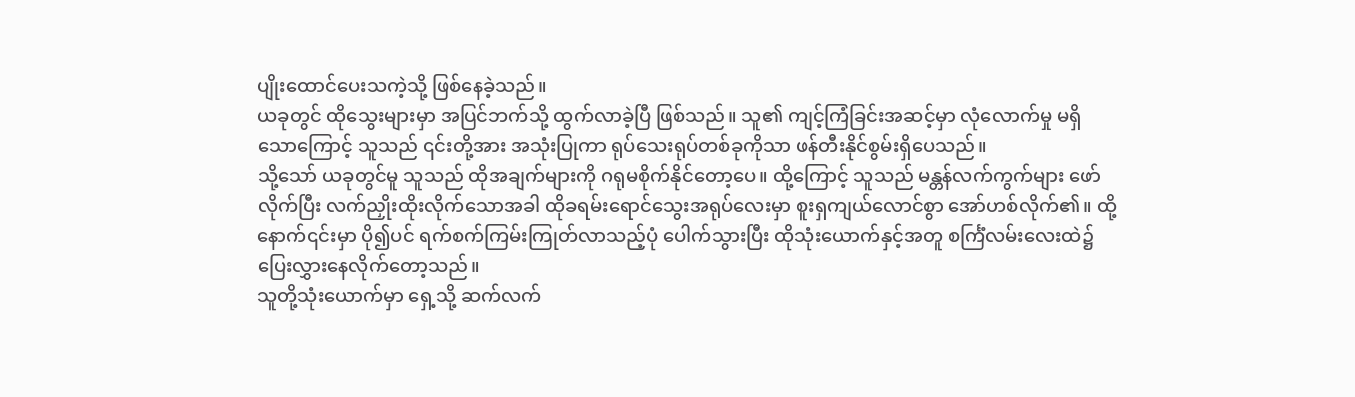ပျိုးထောင်ပေးသကဲ့သို့ ဖြစ်နေခဲ့သည်။
ယခုတွင် ထိုသွေးများမှာ အပြင်ဘက်သို့ ထွက်လာခဲ့ပြီ ဖြစ်သည်။ သူ၏ ကျင့်ကြံခြင်းအဆင့်မှာ လုံလောက်မှု မရှိသောကြောင့် သူသည် ၎င်းတို့အား အသုံးပြုကာ ရုပ်သေးရုပ်တစ်ခုကိုသာ ဖန်တီးနိုင်စွမ်းရှိပေသည်။
သို့သော် ယခုတွင်မူ သူသည် ထိုအချက်များကို ဂရုမစိုက်နိုင်တော့ပေ။ ထို့ကြောင့် သူသည် မန္တန်လက်ကွက်များ ဖော်လိုက်ပြီး လက်ညှိုးထိုးလိုက်သောအခါ ထိုခရမ်းရောင်သွေးအရုပ်လေးမှာ စူးရှကျယ်လောင်စွာ အော်ဟစ်လိုက်၏။ ထို့နောက်၎င်းမှာ ပို၍ပင် ရက်စက်ကြမ်းကြုတ်လာသည့်ပုံ ပေါက်သွားပြီး ထိုသုံးယောက်နှင့်အတူ စင်္ကြံလမ်းလေးထဲ၌ ပြေးလွှားနေလိုက်တော့သည်။
သူတို့သုံးယောက်မှာ ရှေ့သို့ ဆက်လက်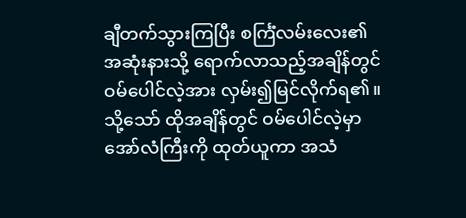ချီတက်သွားကြပြီး စင်္ကြံလမ်းလေး၏အဆုံးနားသို့ ရောက်လာသည့်အချိန်တွင် ဝမ်ပေါင်လဲ့အား လှမ်း၍မြင်လိုက်ရ၏။ သို့သော် ထိုအချိန်တွင် ဝမ်ပေါင်လဲ့မှာ အော်လံကြီးကို ထုတ်ယူကာ အသံ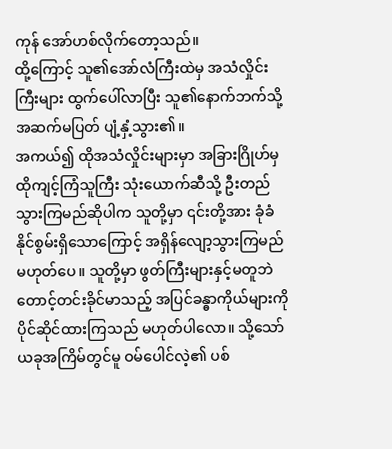ကုန် အော်ဟစ်လိုက်တော့သည်။
ထို့ကြောင့် သူ၏အော်လံကြီးထဲမှ အသံလှိုင်းကြီးများ ထွက်ပေါ်လာပြီး သူ၏နောက်ဘက်သို့ အဆက်မပြတ် ပျံ့နှံ့သွား၏။
အကယ်၍ ထိုအသံလှိုင်းများမှာ အခြားဂြိုဟ်မှ ထိုကျင့်ကြံသူကြီး သုံးယောက်ဆီသို့ ဦးတည်သွားကြမည်ဆိုပါက သူတို့မှာ ၎င်းတို့အား ခုံခံနိုင်စွမ်းရှိသောကြောင့် အရှိန်လျော့သွားကြမည် မဟုတ်ပေ။ သူတို့မှာ ဖွတ်ကြီးများနှင့်မတူဘဲ တောင့်တင်းခိုင်မာသည့် အပြင်ခန္ဓာကိုယ်များကို ပိုင်ဆိုင်ထားကြသည် မဟုတ်ပါလော။ သို့သော် ယခုအကြိမ်တွင်မူ ဝမ်ပေါင်လဲ့၏ ပစ်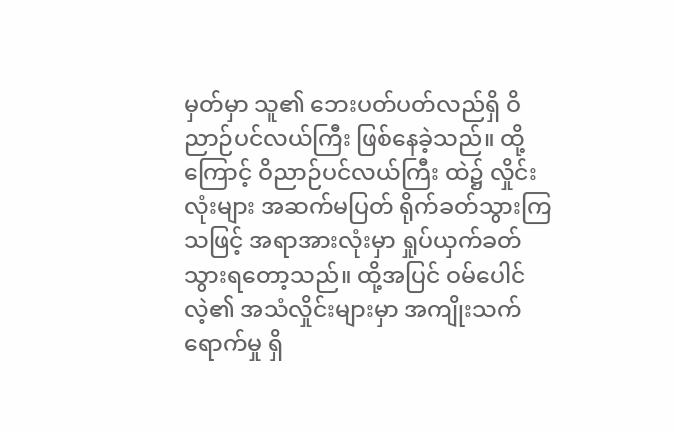မှတ်မှာ သူ၏ ဘေးပတ်ပတ်လည်ရှိ ဝိညာဉ်ပင်လယ်ကြီး ဖြစ်နေခဲ့သည်။ ထို့ကြောင့် ဝိညာဉ်ပင်လယ်ကြီး ထဲ၌ လှိုင်းလုံးများ အဆက်မပြတ် ရိုက်ခတ်သွားကြသဖြင့် အရာအားလုံးမှာ ရှုပ်ယှက်ခတ်သွားရတော့သည်။ ထို့အပြင် ဝမ်ပေါင်လဲ့၏ အသံလှိုင်းများမှာ အကျိုးသက်ရောက်မှု ရှိ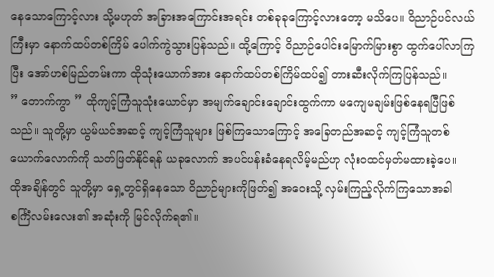နေသောကြောင့်လား သို့မဟုတ် အခြားအကြောင်းအရင်း တစ်ခုခုကြောင့်လားတော့ မသိပေ။ ဝိညာဉ်ပင်လယ်ကြီးမှာ နောက်ထပ်တစ်ကြိမ် ပေါက်ကွဲသွားပြန်သည်။ ထို့ကြောင့် ဝိညာဉ်ပေါင်းမြောက်မြားစွာ ထွက်ပေါ်လာကြပြီး အော်ဟစ်မြည်တမ်းကာ ထိုသုံးယောက်အား နောက်ထပ်တစ်ကြိမ်ထပ်၍ တားဆီးလိုက်ကြပြန်သည်။
” တောက်ကွာ ” ထိုကျင့်ကြံသူသုံးယောင်မှာ အမျက်ချောင်းချောင်းထွက်ကာ မကျေမချမ်းဖြစ်နေရပြီဖြစ်သည်။ သူတို့မှာ ယွမ်ယင်အဆင့် ကျင့်ကြံသူများ ဖြစ်ကြသောကြောင့် အခြေတည်အဆင့် ကျင့်ကြံသူတစ်ယောက်လောက်ကို သတ်ဖြတ်နိုင်ရန် ယခုလောက် အပင်ပန်းခံနေရလိမ့်မည်ဟု လုံးဝထင်မှတ်မထားခဲ့ပေ။
ထိုအချိန်တွင် သူတို့မှာ ရှေ့တွင်ရှိနေသော ဝိညာဉ်များကိုဖြတ်၍ အဝေးသို့ လှမ်းကြည့်လိုက်ကြသောအခါ စင်္ကြံလမ်းလေး၏ အဆုံးကို မြင်လိုက်ရ၏။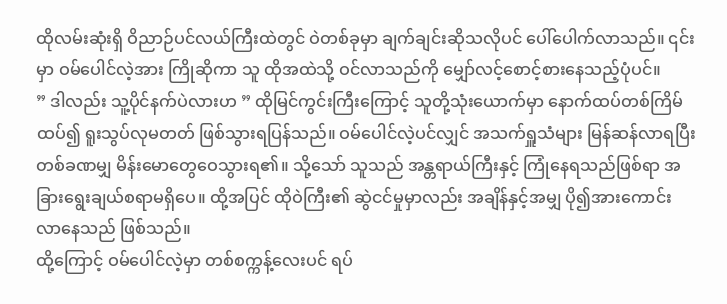ထိုလမ်းဆုံးရှိ ဝိညာဉ်ပင်လယ်ကြီးထဲတွင် ဝဲတစ်ခုမှာ ချက်ချင်းဆိုသလိုပင် ပေါ်ပေါက်လာသည်။ ၎င်းမှာ ဝမ်ပေါင်လဲ့အား ကြိုဆိုကာ သူ ထိုအထဲသို့ ဝင်လာသည်ကို မျှော်လင့်စောင့်စားနေသည့်ပုံပင်။
” ဒါလည်း သူ့ပိုင်နက်ပဲလားဟ ” ထိုမြင်ကွင်းကြီးကြောင့် သူတို့သုံးယောက်မှာ နောက်ထပ်တစ်ကြိမ်ထပ်၍ ရူးသွပ်လုမတတ် ဖြစ်သွားရပြန်သည်။ ဝမ်ပေါင်လဲ့ပင်လျှင် အသက်ရှူသံများ မြန်ဆန်လာရပြီး တစ်ခဏမျှ မိန်းမောတွေဝေသွားရ၏။ သို့သော် သူသည် အန္တရာယ်ကြီးနှင့် ကြုံနေရသည်ဖြစ်ရာ အခြားရွေးချယ်စရာမရှိပေ။ ထို့အပြင် ထိုဝဲကြီး၏ ဆွဲငင်မှုမှာလည်း အချိန်နှင့်အမျှ ပို၍အားကောင်းလာနေသည် ဖြစ်သည်။
ထို့ကြောင့် ဝမ်ပေါင်လဲ့မှာ တစ်စက္ကန့်လေးပင် ရပ်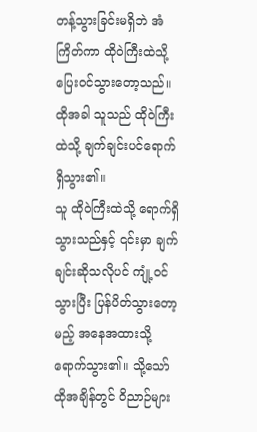တန့်သွားခြင်းမရှိဘဲ အံကြိတ်ကာ ထိုဝဲကြီးထဲသို့ ပြေးဝင်သွားတော့သည်။
ထိုအခါ သူသည် ထိုဝဲကြီးထဲသို့ ချက်ချင်းပင်ရောက်ရှိသွား၏။
သူ ထိုဝဲကြီးထဲသို့ ရောက်ရှိသွားသည်နှင့် ၎င်းမှာ ချက်ချင်းဆိုသလိုပင် ကျုံ့ဝင်သွားပြီး ပြန်ပိတ်သွားတော့မည့် အနေအထားသို့ ရောက်သွား၏။ သို့သော် ထိုအချိန်တွင် ဝိညာဉ်များ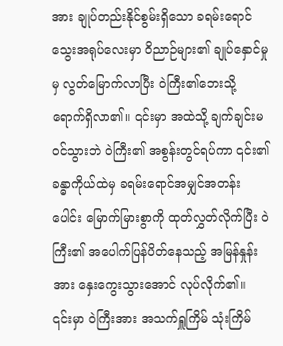အား ချုပ်တည်းနိုင်စွမ်းရှိသော ခရမ်းရောင်သွေးအရုပ်လေးမှာ ဝိညာဉ်များ၏ ချုပ်နှောင်မှုမှ လွတ်မြောက်လာပြီး ဝဲကြီး၏ဘေးသို့ ရောက်ရှိလာ၏။ ၎င်းမှာ အထဲသို့ ချက်ချင်းမဝင်သွားဘဲ ဝဲကြီး၏ အစွန်းတွင်ရပ်ကာ ၎င်း၏ခန္ဓာကိုယ်ထဲမှ ခရမ်းရောင်အမျှင်အတန်းပေါင်း မြောက်မြားစွာကို ထုတ်လွှတ်လိုက်ပြီး ဝဲကြီး၏ အပေါက်ပြန်ပိတ်နေသည့် အမြန်နှုန်းအား နှေးကွေးသွားအောင် လုပ်လိုက်၏။
၎င်းမှာ ဝဲကြီးအား အသက်ရှူကြိမ် သုံးကြိမ်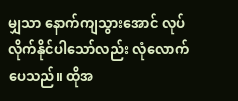မျှသာ နောက်ကျသွားအောင် လုပ်လိုက်နိုင်ပါသော်လည်း လုံလောက်ပေသည်။ ထိုအ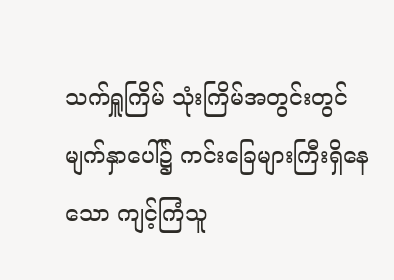သက်ရှူကြိမ် သုံးကြိမ်အတွင်းတွင် မျက်နှာပေါ်၌ ကင်းခြေများကြီးရှိနေသော ကျင့်ကြံသူ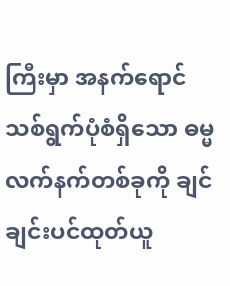ကြီးမှာ အနက်ရောင်သစ်ရွက်ပုံစံရှိသော ဓမ္မလက်နက်တစ်ခုကို ချင်ချင်းပင်ထုတ်ယူ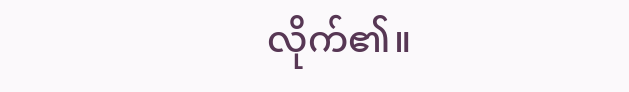လိုက်၏။